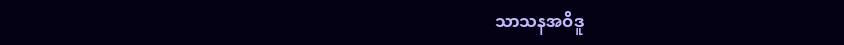သာသနအဝိဒူ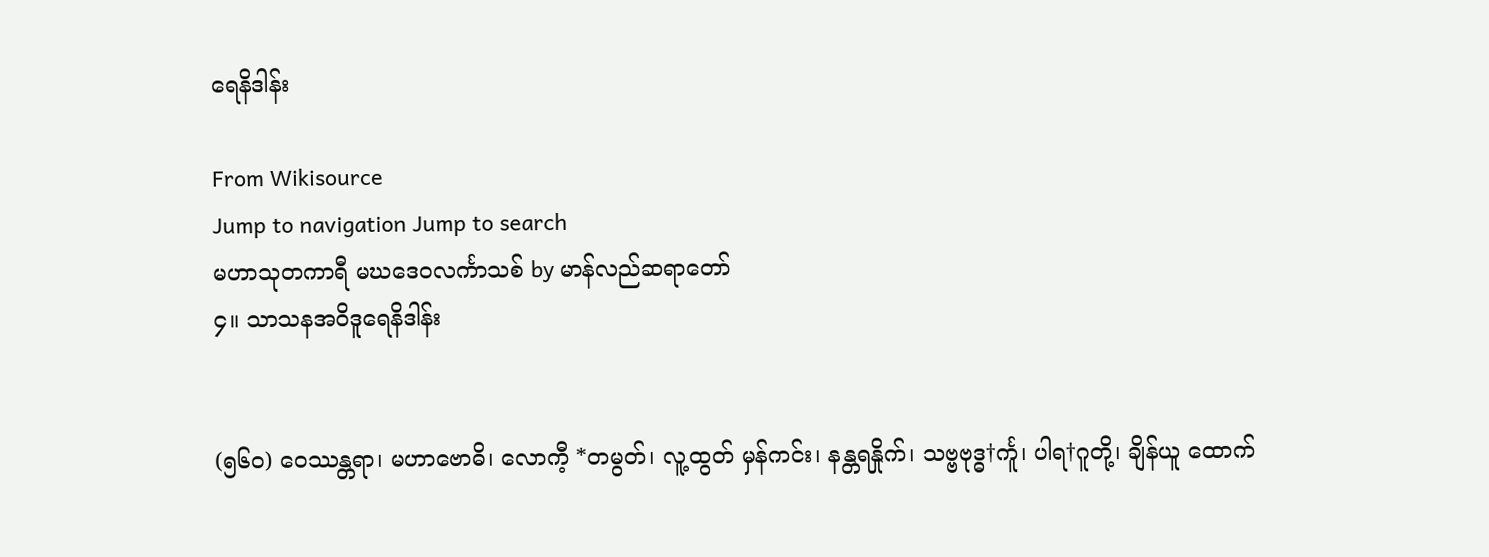ရေနိဒါန်း

From Wikisource
Jump to navigation Jump to search
မဟာသုတကာရီ မဃဒေဝလင်္ကာသစ် by မာန်လည်ဆရာတော်
၄။ သာသနအဝိဒူရေနိဒါန်း


(၅၆၀) ဝေဿန္တရာ၊ မဟာဗောဓိ၊ လောကီ့ *တမွတ်၊ လူ့ထွတ် မှန်ကင်း၊ နန္တရနှိုက်၊ သဗ္ဗဗုဒ္ဓ†င်္ကူ၊ ပါရ†ဂူတို့၊ ချိန်ယူ ထောက်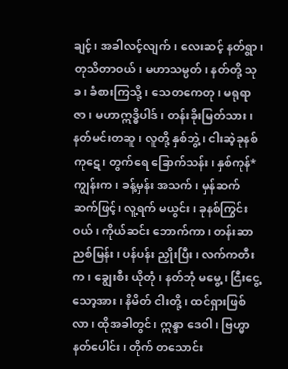ချင့်၊ အခါလင့်လျက်၊ လေးဆင့် နတ်ရွာ၊ တုသိတာဝယ်၊ မဟာသမ္ပတ်၊ နတ်တို့ သုခ၊ ခံစားကြသို့၊ သေတကေတု၊ မရုရာဇာ၊ မဟာဣဒ္ဓိပါဒ်၊ တန်းခိုးမြတ်သား၊ နတ်မင်းတဆူ၊ လူတို့ နှစ်ဘွဲ့၊ ငါးဆဲ့ခုနစ်ကုဋေ၊ တွက်ရေ ခြောက်သန်း၊ နှစ်ကုန်*ကျွန်းက၊ ခန့်မှန်း အသက်၊ မှန်ဆက်ဆက်ဖြင့်၊ လူ့ရက် မယွင်း၊ ခုနစ်ကြွင်းဝယ်၊ ကိုယ်ဆင်း ဘောက်ကာ၊ တန်းဆာ ညစ်မြန်း၊ ပန်ပန်း ညှိုးပြီး၊ လက်ကတီးက၊ ချွေးစီး ယိုတုံ၊ နတ်ဘုံ မမွေ့၊ ငြီးငွေ့သော့အား၊ နိမိတ် ငါးတို့၊ ထင်ရှားဖြစ်လာ၊ ထိုအခါတွင်၊ ဣန္ဒာ ဒေဝါ၊ ဗြဟ္မာ နတ်ပေါင်း၊ တိုက် တသောင်း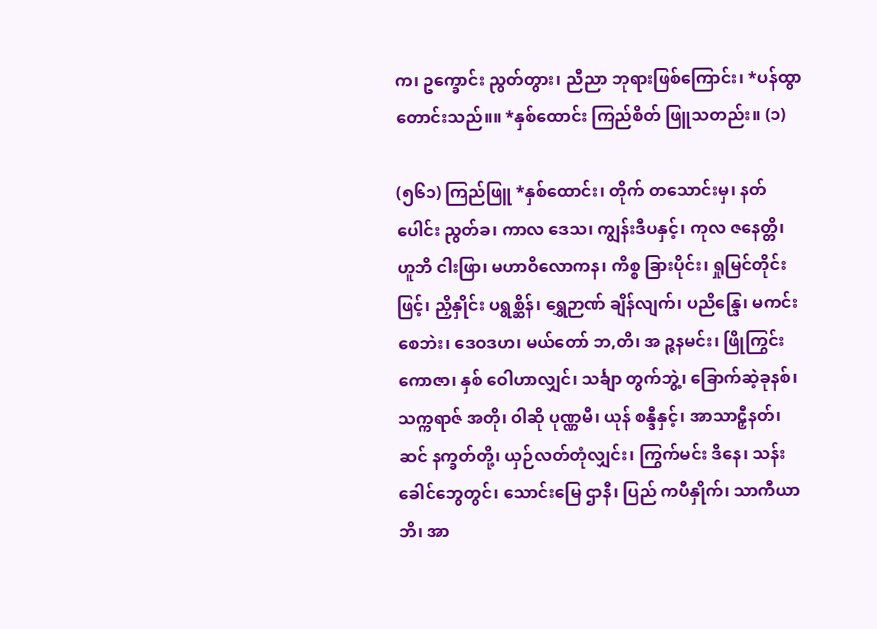က၊ ဥက္ခောင်း ညွတ်တွား၊ ညီညာ ဘုရားဖြစ်ကြောင်း၊ *ပန်ထွာ တောင်းသည်။။ *နှစ်ထောင်း ကြည်စိတ် ဖြူသတည်း။ (၁)

(၅၆၁) ကြည်ဖြူ *နှစ်ထောင်း၊ တိုက် တသောင်းမှ၊ နတ်ပေါင်း ညွတ်ခ၊ ကာလ ဒေသ၊ ကျွန်းဒီပနှင့်၊ ကုလ ဇနေတ္တိ၊ ဟူဘိ ငါးဖြာ၊ မဟာဝိလောကန၊ ကိစ္စ ခြားပိုင်း၊ ရှုမြင်တိုင်းဖြင့်၊ ညှိနှိုင်း ပရွစ္ဆိန်၊ ရွှေဉာဏ် ချိန်လျက်၊ ပညိန္ဒြေ၊ မကင်းစေဘဲး၊ ဒေဝဒဟ၊ မယ်တော် ဘ,တိ၊ အ ဉ္ဇနမင်း၊ ဖြိုကြွင်း ကောဇာ၊ နှစ် ဝေါဟာလျှင်၊ သင်္ချာ တွက်ဘွဲ့၊ ခြောက်ဆဲ့ခုနစ်၊ သက္ကရာဇ် အတို၊ ဝါဆို ပုဏ္ဏမီ၊ ယုန် စန္ဒီနှင့်၊ အာသာဠှီနတ်၊ ဆင် နက္ခတ်တို့၊ ယှဉ်လတ်တုံလျှင်း၊ ကြွက်မင်း ဒိနေ၊ သန်းခေါင်ဘွေတွင်၊ သောင်းမြေ ဌာနီ၊ ပြည် ကပီနှိုက်၊ သာကီယာဘိ၊ အာ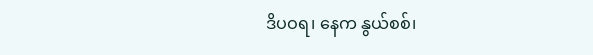ဒိပဝရ၊ နေက နွယ်စစ်၊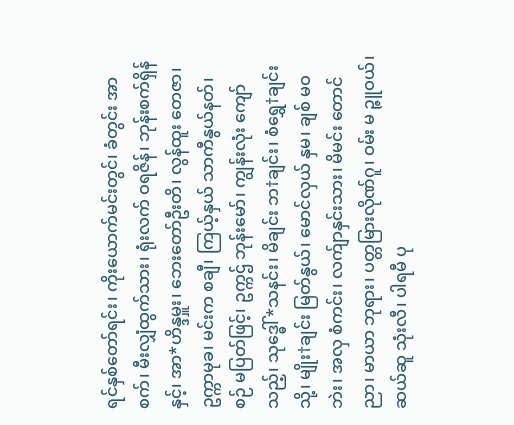ရင်နှစ်တော်ရင်း၊ ကိုးယောက်မင်းတွင်၊ ခံတွင်း အာစက်၊ မီးလျှံထွက်သား၊ ရုံးလက် ဝရဇိန်၊ ဘုန်းစက်ရှိန်နှင့်၊ အာ*ဟိန္ဒမှူး၊ ဘေးတော်ဦးတိ၊ လွန်ထူး တေဇာ၊ ဥက္ကာမုခ၊ မင်းက စချီ၊ ကြယ့်နှယ် သာကီနွယ်နတ်၊ စဉ် မပြတ်ဖြင့်၊ ဥက္ကဌ် ဘုန်းမော်၊ ကျွန်းလုံး ကျော်သည့်၊ သုဒ္ဓေါ်*သနင်း၊ မိချင်း ဘ†ချင်း၊ စံရွှေ†ချင်းသို့၊ မျိုး†ချင်း မြတ်နွယ်၊ မောင်လှယ် နှမ၊ ချစ် မဝဘဲး၊ အလှ စံကင်း၊ လက်ျာနှင်းသား၊ မိမင်း တောင်ညာ၊ မာယာ ဘုရား၊ ပတ္တမြားလိုဏ်ဂူ၊ ဝမ်း မ ဉ္ဇူဝယ်၊ ဆယ်ဆူ သုံးလီ၊ ပါရမီ ပု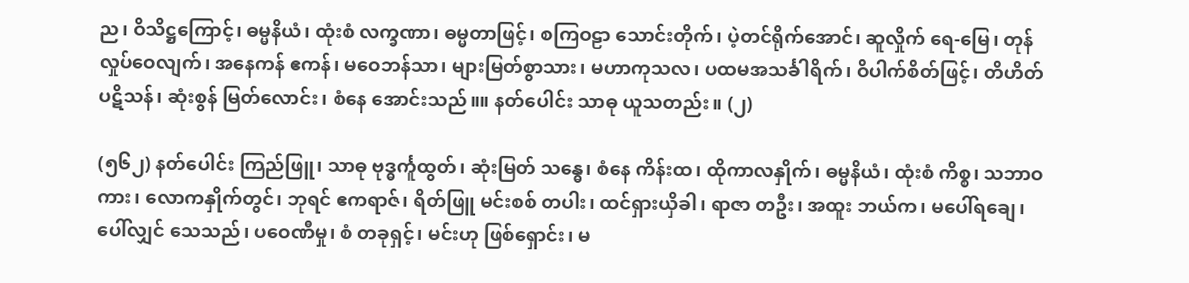ည၊ ဝိသိဋ္ဌကြောင့်၊ ဓမ္မနိယံ၊ ထုံးစံ လက္ခဏာ၊ ဓမ္မတာဖြင့်၊ စကြဝဠာ သောင်းတိုက်၊ ပဲ့တင်ရိုက်အောင်၊ ဆူလှိုက် ရေ-မြေ၊ တုန်လှုပ်ဝေလျက်၊ အနေကန် ဧကန်၊ မဝေဘန်သာ၊ များမြတ်စွာသား၊ မဟာကုသလ၊ ပထမအသင်္ခါရိက်၊ ဝိပါက်စိတ်ဖြင့်၊ တိဟိတ် ပဋိသန်၊ ဆုံးစွန် မြတ်လောင်း၊ စံနေ အောင်းသည်။။ နတ်ပေါင်း သာဓု ယူသတည်း။ (၂)

(၅၆၂) နတ်ပေါင်း ကြည်ဖြူ၊ သာဓု ဗုဒ္ဓင်္ကူထွတ်၊ ဆုံးမြတ် သန္ဓေ၊ စံနေ ကိန်းထ၊ ထိုကာလနှိုက်၊ ဓမ္မနိယံ၊ ထုံးစံ ကိစ္စ၊ သဘာဝကား၊ လောကနှိုက်တွင်၊ ဘုရင် ဧကရာဇ်၊ ရိတ်ဖြူ မင်းစစ် တပါး၊ ထင်ရှားယှိခါ၊ ရာဇာ တဦး၊ အထူး ဘယ်က၊ မပေါ်ရချေ၊ ပေါ်လျှင် သေသည်၊ ပဝေဏီမှု၊ စံ တခုရှင့်၊ မင်းဟု ဖြစ်ရှောင်း၊ မ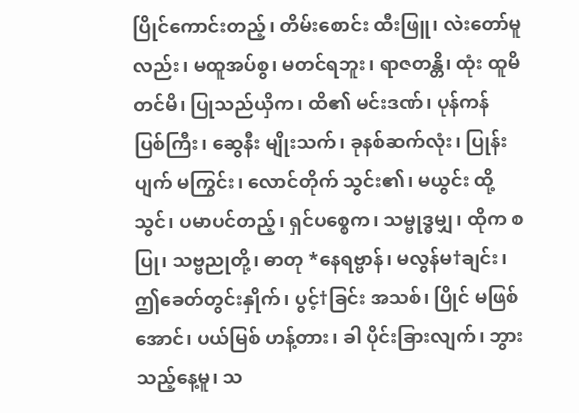ပြိုင်ကောင်းတည့်၊ တိမ်းစောင်း ထီးဖြူ၊ လဲးတော်မူလည်း၊ မထူအပ်စွ၊ မတင်ရဘူး၊ ရာဇတန္တိ၊ ထုံး ထူမိ တင်မိ၊ ပြုသည်ယှိက၊ ထိ၏ မင်းဒဏ်၊ ပုန်ကန် ပြစ်ကြီး၊ ဆွေနီး မျိုးသက်၊ ခုနစ်ဆက်လုံး၊ ပြုန်းပျက် မကြွင်း၊ လောင်တိုက် သွင်း၏၊ မယွင်း ထို့သွင်၊ ပမာပင်တည့်၊ ရှင်ပစ္စေက၊ သမ္ဗုဒ္ဓမျှ၊ ထိုက စပြု၊ သဗ္ဗညုတို့၊ ဓာတု *နေရဗ္ဗာန်၊ မလွန်မ†ချင်း၊ ဤခေတ်တွင်းနှိုက်၊ ပွင့်†ခြင်း အသစ်၊ ပြိုင် မဖြစ်အောင်၊ ပယ်မြစ် ဟန့်တား၊ ခါ ပိုင်းခြားလျက်၊ ဘွားသည့်နေ့မူ၊ သ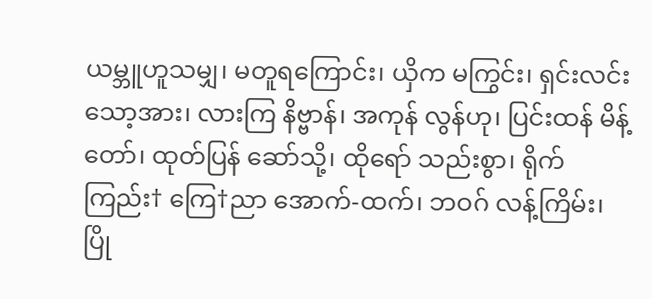ယမ္ဘူဟူသမျှ၊ မတူရကြောင်း၊ ယှိက မကြွင်း၊ ရှင်းလင်းသော့အား၊ လားကြ နိဗ္ဗာန်၊ အကုန် လွန်ဟု၊ ပြင်းထန် မိန့်တော်၊ ထုတ်ပြန် ဆော်သို့၊ ထိုရော် သည်းစွာ၊ ရိုက်ကြည်း† ကြေ†ညာ အောက်-ထက်၊ ဘဝဂ် လန့်ကြိမ်း၊ ပြို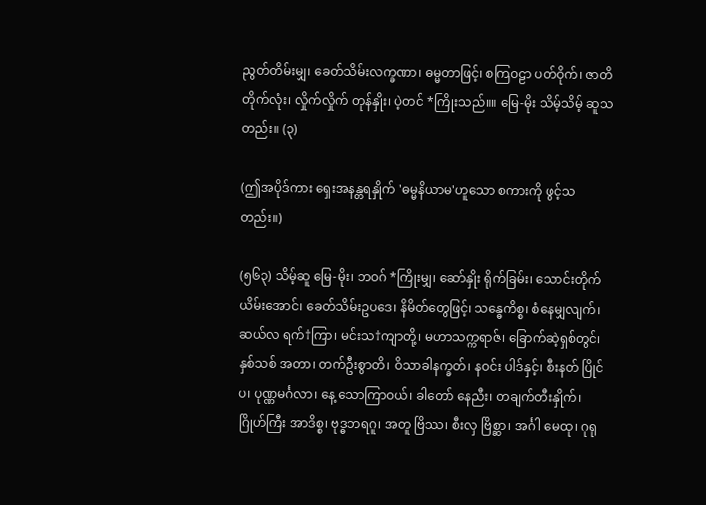ညွတ်တိမ်းမျှ၊ ခေတ်သိမ်းလက္ခဏာ၊ ဓမ္မတာဖြင့်၊ စကြဝဠာ ပတ်ဝိုက်၊ ဇာတိတိုက်လုံး၊ လှိုက်လှိုက် တုန်နှိုး၊ ပဲ့တင် *ကြိုးသည်။။ မြေ-မိုး သိမ့်သိမ့် ဆူသတည်း။ (၃)

(ဤအပိုဒ်ကား ရှေးအနန္တရနှိုက် 'ဓမ္မနိယာမ'ဟူသော စကားကို ဖွင့်သတည်း။)

(၅၆၃) သိမ့်ဆူ မြေ-မိုး၊ ဘဝဂ် *ကြိုးမျှ၊ ဆော်နှိုး ရိုက်ခြမ်း၊ သောင်းတိုက် ယိမ်းအောင်၊ ခေတ်သိမ်းဥပဒေ၊ နိမိတ်တွေဖြင့်၊ သန္ဓေကိစ္စ၊ စံနေမျှလျက်၊ ဆယ်လ ရက်†ကြာ၊ မင်းသ†ကျာတို့၊ မဟာသက္ကရာဇ်၊ ခြောက်ဆဲ့ရှစ်တွင်၊ နှစ်သစ် အတာ၊ တက်ဦးစွာတိ၊ ဝိသာခါနက္ခတ်၊ နဝင်း ပါဒ်နှင့်၊ စီးနတ် ပြိုင်ပ၊ ပုဏ္ဏမင်္ဂလာ၊ နေ့ သောကြာဝယ်၊ ခါတော် နေညီး၊ တချက်တီးနှိုက်၊ ဂြိုဟ်ကြီး အာဒိစ္စ၊ ဗုဒ္ဓဘရဂူ၊ အတူ ဗြိဿ၊ စီးလှ ဗြိစ္ဆာ၊ အင်္ဂါ မေထု၊ ဂုရု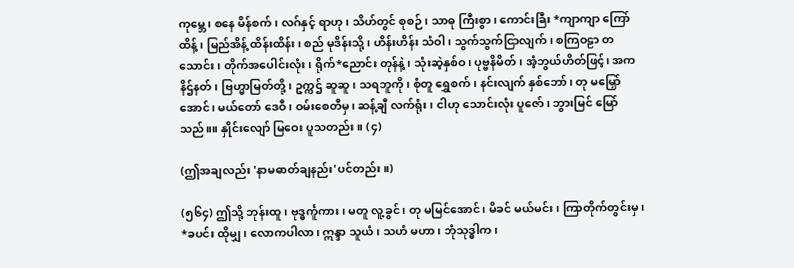ကုမ္ဘေ၊ စနေ မိန်စက်၊ လဂ်နှင့် ရာဟု၊ သိဟ်တွင် စုစဉ်၊ သာဓု ကြီးစွာ၊ ကောင်းခြီး *ကျာကျာ ကြော်ထိန့်၊ မြည်အိန့် ထိန်းထိန်း၊ စည် မုဒိန်းသို့၊ ဟိန်းဟိန်း သံဝါ၊ သွက်သွက်ငြာလျက်၊ စကြဝဠာ တသောင်း၊ တိုက်အပေါင်းလုံး၊ ရိုက်*ညောင်း တုန်နဲ့၊ သုံးဆဲ့နှစ်ဝ၊ ပုဗ္ဗနိမိတ်၊ အံ့ဘွယ်ဟိတ်ဖြင့်၊ အကနိဌ်နတ်၊ ဗြဟ္မာမြတ်တို့၊ ဥက္ကဌ် ဆူဆူ၊ သရဘူကို၊ စုံတူ ရွှေစက်၊ နင်းလျက် နှစ်ဘော်၊ တု မမြှော်အောင်၊ မယ်တော် ဒေဝီ၊ ဝမ်းစေတီမှ၊ ဆန့်ချီ လက်ရုံး၊ ငါဟု သောင်းလုံး ပူဇော်၊ ဘွားမြင် မြော်သည်။။ နှိုင်းလျော် မြဝေး ပူသတည်း။ (၄)

(ဤအချလည်း 'နာမဓာတ်ချနည်း'ပင်တည်း။)

(၅၆၄) ဤသို့ ဘုန်းထူ၊ ဗုဒ္ဓင်္ကူကား၊ မတူ လူ့ခွင်၊ တု မမြင်အောင်၊ မိခင် မယ်မင်း၊ ကြာတိုက်တွင်းမှ၊ *ခပင်း ထိုမျှ၊ လောကပါလာ၊ ဣန္ဒာ သူယံ၊ သဟံ မဟာ၊ ဘုံသုဒ္ဓါက၊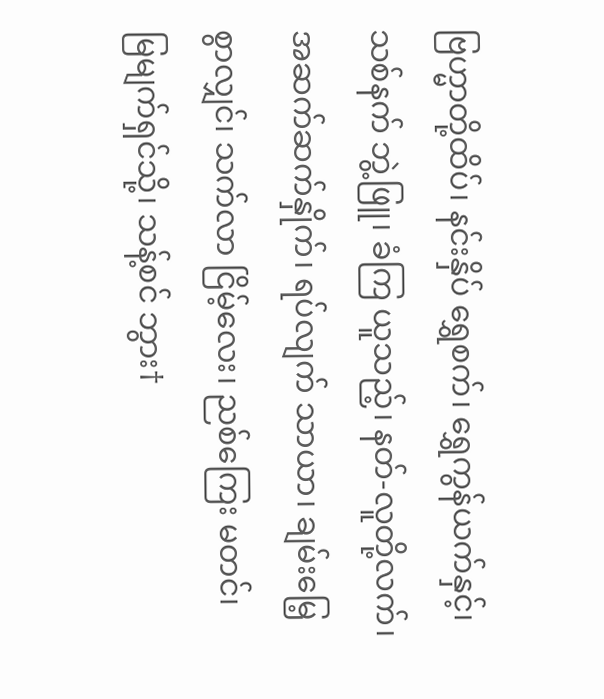ဗြဟ္မာတို့ထိပ်၊ နင်းနှိပ် ရွှေစက်၊ ရွှေကွန်ယက်နှင့်၊ သစ်နက် ဘွဲ့ဖြူ၊ ခံကြ ယူသည့်၊ နတ်-လူတို့လက်၊ အဆက်ဆက်နှိုက်၊ ရပ်လျက် သာယာ၊ ချမ်းမြေ့စွာလျှင်၊ သက်လာ ငြိမ့်လေး၊ ညစ်ကြေး မတင်၊ မြမျက်ရှင်သို့၊ သန့်စင် ဘွား†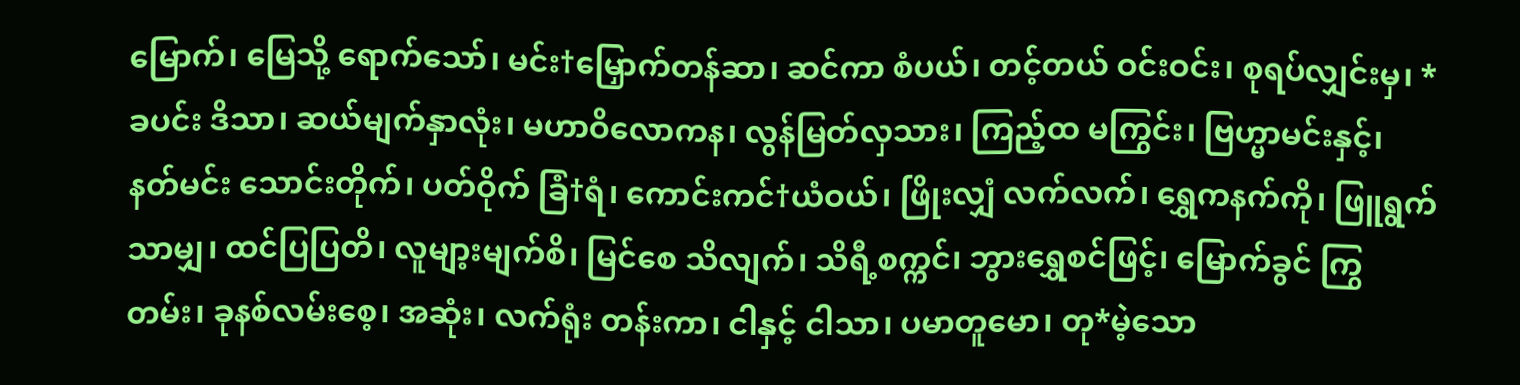မြောက်၊ မြေသို့ ရောက်သော်၊ မင်း†မြှောက်တန်ဆာ၊ ဆင်ကာ စံပယ်၊ တင့်တယ် ဝင်းဝင်း၊ စုရပ်လျှင်းမှ၊ *ခပင်း ဒိသာ၊ ဆယ်မျက်နှာလုံး၊ မဟာဝိလောကန၊ လွန်မြတ်လှသား၊ ကြည့်ထ မကြွင်း၊ ဗြဟ္မာမင်းနှင့်၊ နတ်မင်း သောင်းတိုက်၊ ပတ်ဝိုက် ခြံ†ရံ၊ ကောင်းကင်†ယံဝယ်၊ ဖြိုးလျှံ လက်လက်၊ ရွှေကနက်ကို၊ ဖြူရွက်သာမျှ၊ ထင်ပြပြတိ၊ လူမျာ့းမျက်စိ၊ မြင်စေ သိလျက်၊ သိရီ့စက္ကင်၊ ဘွားရွှေစင်ဖြင့်၊ မြောက်ခွင် ကြွတမ်း၊ ခုနစ်လမ်းစေ့၊ အဆုံး၊ လက်ရုံး တန်းကာ၊ ငါနှင့် ငါသာ၊ ပမာတူမော၊ တု*မဲ့သော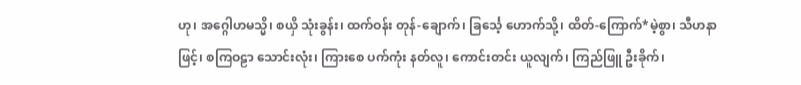ဟု၊ အဂ္ဂေါဟမသ္မိ၊ စယှိ သုံးခွန်း၊ ထက်ဝန်း တုန်-ချောက်၊ ခြင်္သေ့ ဟောက်သို့၊ ထိတ်-ကြောက်*မဲ့စွာ၊ သီဟနာဖြင့်၊ စကြဝဠာ သောင်းလုံး၊ ကြားစေ ပက်ကုံး နတ်လူ၊ ကောင်းတင်း ယူလျက်၊ ကြည်ဖြူ ဦးခိုက်၊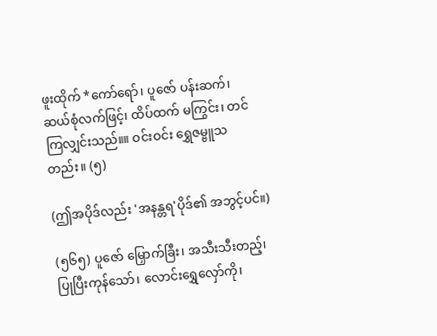ဖူးထိုက် *ကော်ရော်၊ ပူဇော် ပန်းဆက်၊ ဆယ်စုံလက်ဖြင့်၊ ထိပ်ထက် မကြွင်း၊ တင်ကြလျှင်းသည်။။ ဝင်းဝင်း ရွှေဇမ္ဗူသတည်း။ (၅)

(ဤအပိုဒ်လည်း 'အနန္တရ'ပိုဒ်၏ အဘွင့်ပင်။)

(၅၆၅) ပူဇော် မြှောက်ခြီး၊ အသီးသီးတည့်၊ ပြုပြီးကုန်သော်၊ လောင်းရွှေလှော်ကို၊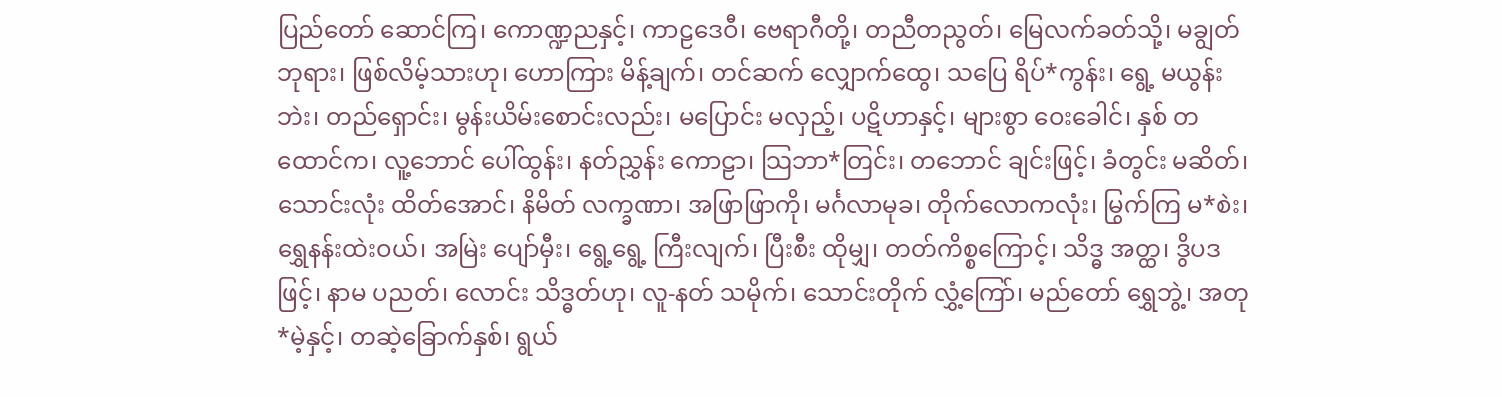ပြည်တော် ဆောင်ကြ၊ ကောဏ္ဍညနှင့်၊ ကာဠဒေဝီ၊ ဗေရာဂီတို့၊ တညီတညွတ်၊ မြေလက်ခတ်သို့၊ မချွတ် ဘုရား၊ ဖြစ်လိမ့်သားဟု၊ ဟောကြား မိန့်ချက်၊ တင်ဆက် လျှောက်ထွေ၊ သပြေ ရိပ်*ကွန်း၊ ရွေ့ မယွန်းဘဲး၊ တည်ရှောင်း၊ မွန်းယိမ်းစောင်းလည်း၊ မပြောင်း မလှည့်၊ ပဋိဟာနှင့်၊ များစွာ ဝေးခေါင်၊ နှစ် တထောင်က၊ လူ့ဘောင် ပေါ်ထွန်း၊ နတ်ညွှန်း ကောဠာ၊ သြဘာ*တြင်း၊ တဘောင် ချင်းဖြင့်၊ ခံတွင်း မဆိတ်၊ သောင်းလုံး ထိတ်အောင်၊ နိမိတ် လက္ခဏာ၊ အဖြာဖြာကို၊ မင်္ဂလာမုခ၊ တိုက်လောကလုံး၊ မြွက်ကြ မ*စဲး၊ ရွှေနန်းထဲးဝယ်၊ အမြဲး ပျော်မှီး၊ ရွေ့ရွေ့ ကြီးလျက်၊ ပြီးစီး ထိုမျှ၊ တတ်ကိစ္စကြောင့်၊ သိဒ္ဓ အတ္ထ၊ ဒွိပဒဖြင့်၊ နာမ ပညတ်၊ လောင်း သိဒ္ဓတ်ဟု၊ လူ-နတ် သမိုက်၊ သောင်းတိုက် လွှံ့ကြော်၊ မည်တော် ရွှေဘွဲ့၊ အတု *မဲ့နှင့်၊ တဆဲ့ခြောက်နှစ်၊ ရွယ်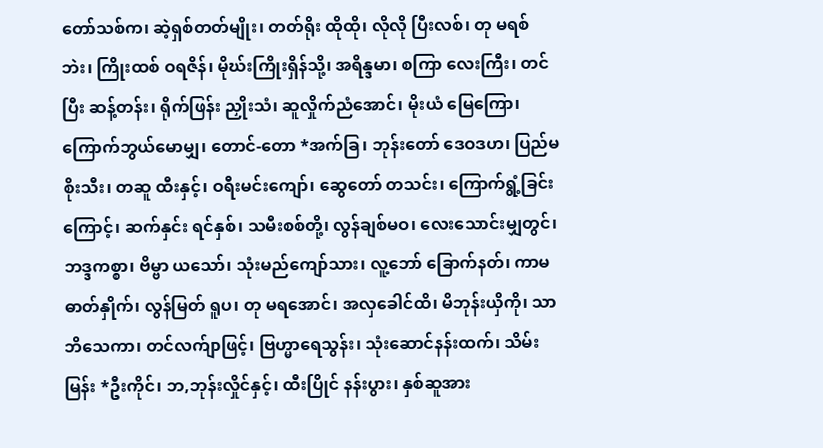တော်သစ်က၊ ဆဲ့ရှစ်တတ်မျိုး၊ တတ်ရိုး ထိုထို၊ လိုလို ပြီးလစ်၊ တု မရစ်ဘဲး၊ ကြိုးထစ် ဝရဇိန်၊ မိုဃ်းကြိုးရှိန်သို့၊ အရိန္ဒမာ၊ စကြာ လေးကြီး၊ တင်ပြီး ဆန့်တန်း၊ ရိုက်ဖြန်း ညှိုးသံ၊ ဆူလှိုက်ညံအောင်၊ မိုးယံ မြေကြော၊ ကြောက်ဘွယ်မောမျှ၊ တောင်-တော *အက်ခြ၊ ဘုန်းတော် ဒေဝဒဟ၊ ပြည်မ စိုးသီး၊ တဆူ ထီးနှင့်၊ ဝရီးမင်းကျော်၊ ဆွေတော် တသင်း၊ ကြောက်ရွံ့ခြင်းကြောင့်၊ ဆက်နှင်း ရင်နှစ်၊ သမီးစစ်တို့၊ လွန်ချစ်မဝ၊ လေးသောင်းမျှတွင်၊ ဘဒ္ဒကစ္စာ၊ ဗိမ္ဗာ ယသော်၊ သုံးမည်ကျော်သား၊ လူ့ဘော် ခြောက်နတ်၊ ကာမဓာတ်နှိုက်၊ လွန်မြတ် ရူပ၊ တု မရအောင်၊ အလှခေါင်ထိ၊ မိဘုန်းယှိကို၊ သာဘိသေကာ၊ တင်လက်ျာဖြင့်၊ ဗြဟ္မာရေသွန်း၊ သုံးဆောင်နန်းထက်၊ သိမ်းမြန်း *ဦးကိုင်၊ ဘ,ဘုန်းလှိုင်နှင့်၊ ထီးပြိုင် နန်းပွား၊ နှစ်ဆူအား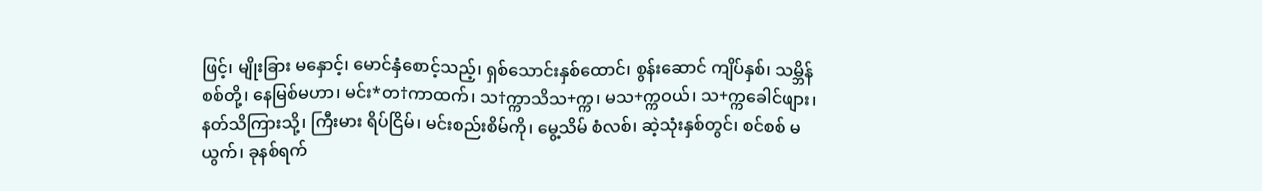ဖြင့်၊ မျိုးခြား မနှောင့်၊ မောင်နှံစောင့်သည့်၊ ရှစ်သောင်းနှစ်ထောင်၊ စွန်းဆောင် ကျိပ်နှစ်၊ သမ္ဘိန်စစ်တို့၊ နေမြစ်မဟာ၊ မင်း*တ†ကာထက်၊ သ†က္ကာသိသ+က္က၊ မသ+က္ကဝယ်၊ သ+က္ကခေါင်ဖျား၊ နတ်သိကြားသို့၊ ကြီးမား ရိပ်ငြိမ်၊ မင်းစည်းစိမ်ကို၊ မွေ့သိမ် စံလစ်၊ ဆဲ့သုံးနှစ်တွင်၊ စင်စစ် မယွက်၊ ခုနစ်ရက်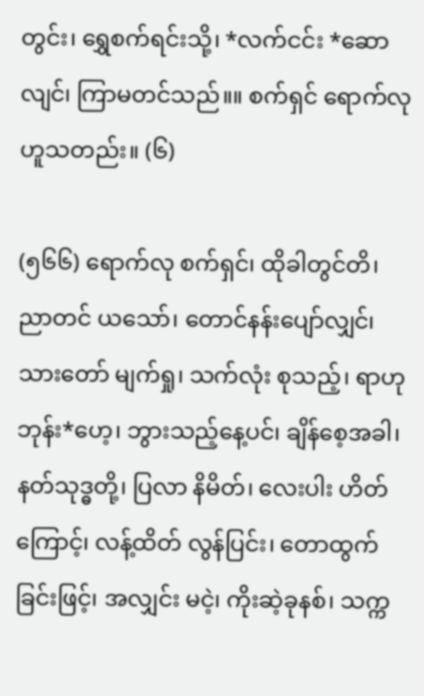တွင်း၊ ရွှေစက်ရင်းသို့၊ *လက်ငင်း *ဆောလျင်၊ ကြာမတင်သည်။။ စက်ရှင် ရောက်လု ဟူသတည်း။ (၆)

(၅၆၆) ရောက်လု စက်ရှင်၊ ထိုခါတွင်တိ၊ ညာတင် ယသော်၊ တောင်နန်းပျော်လျှင်၊ သားတော် မျက်ရှု၊ သက်လုံး စုသည့်၊ ရာဟု ဘုန်း*ဟေ့၊ ဘွားသည့်နေ့ပင်၊ ချိန်စေ့အခါ၊ နတ်သုဒ္ဓတို့၊ ပြလာ နိမိတ်၊ လေးပါး ဟိတ်ကြောင့်၊ လန့်ထိတ် လွန်ပြင်း၊ တောထွက်ခြင်းဖြင့်၊ အလျှင်း မငဲ့၊ ကိုးဆဲ့ခုနစ်၊ သက္က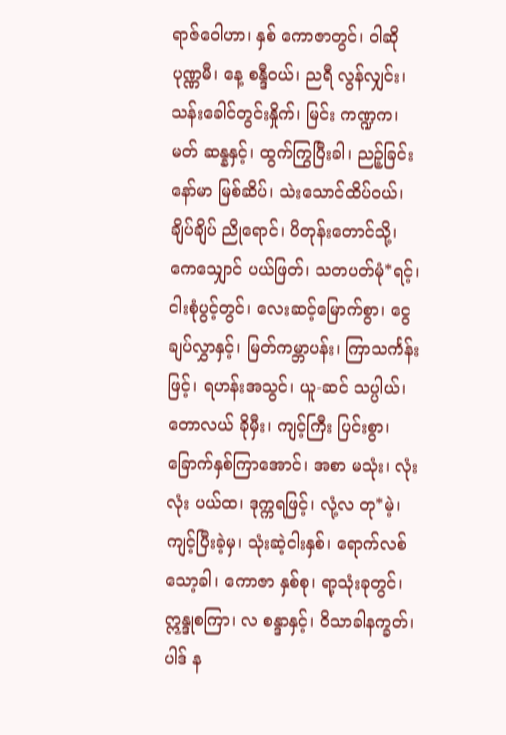ရာဇ်ဝေါဟာ၊ နှစ် ကောဇာတွင်၊ ဝါဆို ပုဏ္ဏမီ၊ နေ့ စန္ဒီဝယ်၊ ညရီ လွန်လျှင်း၊ သန်းခေါင်တွင်းနှိုက်၊ မြင်း ကဏ္ဍက၊ မတ် ဆန္နနှင့်၊ ထွက်ကြွပြီးခါ၊ ညဉ့်ခြင်း နော်မာ မြစ်ဆိပ်၊ သဲးသောင်ထိပ်ဝယ်၊ ချိပ်ချိပ် ညိုရောင်၊ ပိတုန်းတောင်သို့၊ ကေသျှောင် ပယ်ဖြတ်၊ သတပတ်မုံ*ရင့်၊ ငါးစုံပွင့်တွင်၊ လေးဆင့်မြောက်စွာ၊ ငွေချပ်လွှာနှင့်၊ မြတ်ကမ္ဘာပန်း၊ ကြာသင်္ကန်းဖြင့်၊ ရဟန်းအသွင်၊ ယူ-ဆင် သပ္ပါယ်၊ တောလယ် ခိုမှီး၊ ကျင့်ကြီး ပြင်းစွာ၊ ခြောက်နှစ်ကြာအောင်၊ အစာ မသုံး၊ လုံးလုံး ပယ်ထ၊ ဒုက္ကရဖြင့်၊ လုံ့လ တု*မဲ့၊ ကျင့်ပြီးခဲ့မှ၊ သုံးဆဲ့ငါးနှစ်၊ ရောက်လစ်သော့ခါ၊ ကောဇာ နှစ်စု၊ ရာ့သုံးခုတွင်၊ ဣန္ဒုစကြာ၊ လ စန္ဒာနှင့်၊ ဝိသာခါနက္ခတ်၊ ပါဒ် န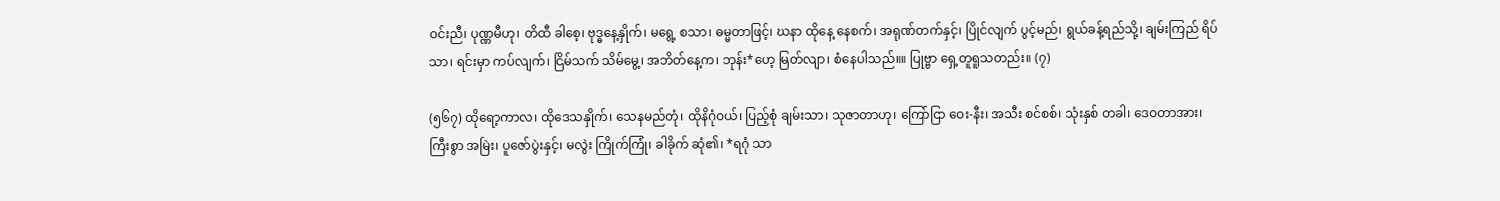ဝင်းညီ၊ ပုဏ္ဏမီဟု၊ တိထီ ခါစေ့၊ ဗုဒ္ဓနေ့နှိုက်၊ မရွေ့ စသာ၊ ဓမ္မတာဖြင့်၊ ဃနာ ထိုနေ့ နေစက်၊ အရုဏ်တက်နှင့်၊ ပြိုင်လျက် ပွင့်မည်၊ ရွယ်ခန့်ရည်သို့၊ ချမ်းကြည် ရိပ်သာ၊ ရင်းမှာ ကပ်လျက်၊ ငြိမ်သက် သိမ်မွေ့၊ အဘိတ်နေ့က၊ ဘုန်း*ဟေ့ မြတ်လျာ၊ စံနေပါသည်။။ ပြုဗ္ဗာ ရှေ့တူရူသတည်း။ (၇)

(၅၆၇) ထိုရော့ကာလ၊ ထိုဒေသနှိုက်၊ သေနမည်တုံ၊ ထိုနိဂုံဝယ်၊ ပြည့်စုံ ချမ်းသာ၊ သုဇာတာဟု၊ ကြော်ငြာ ဝေး-နီး၊ အသီး စင်စစ်၊ သုံးနှစ် တခါ၊ ဒေဝတာအား၊ ကြီးစွာ အမြဲး၊ ပူဇော်ပွဲးနှင့်၊ မလွဲး ကြိုက်ကြုံ၊ ခါခိုက် ဆုံ၏၊ *ရဂုံ သာ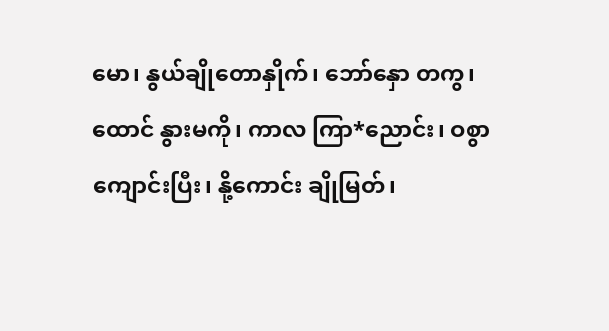မော၊ နွယ်ချိုတောနှိုက်၊ ဘော်နှော တကွ၊ ထောင် နွားမကို၊ ကာလ ကြာ*ညောင်း၊ ဝစွာ ကျောင်းပြီး၊ နို့ကောင်း ချိုမြတ်၊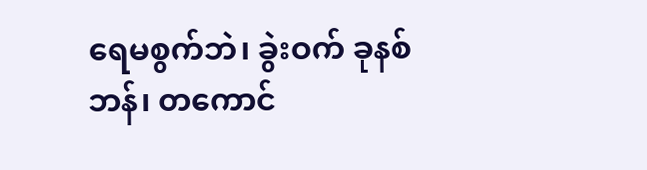ရေမစွက်ဘဲ၊ ခွဲးဝက် ခုနစ်ဘန်၊ တကောင်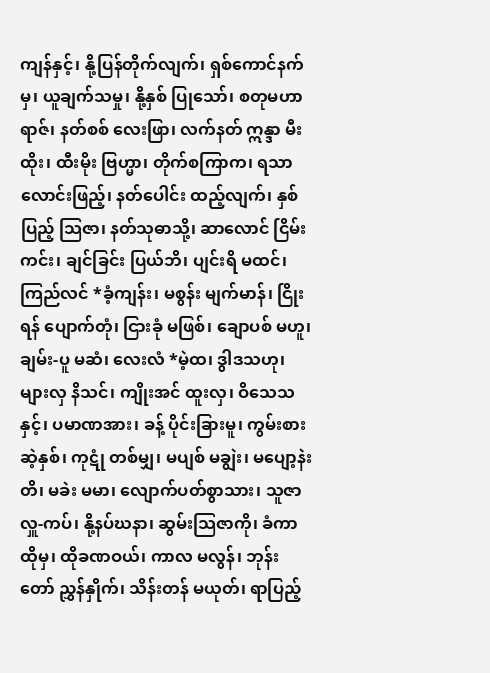ကျန်နှင့်၊ နို့ပြန်တိုက်လျက်၊ ရှစ်ကောင်နက်မှ၊ ယူချက်သမှု၊ နို့နှစ် ပြုသော်၊ စတုမဟာရာဇ်၊ နတ်စစ် လေးဖြာ၊ လက်နတ် ဣန္ဒာ မီးထိုး၊ ထီးမိုး ဗြဟ္မာ၊ တိုက်စကြာက၊ ရသာ လောင်းဖြည့်၊ နတ်ပေါင်း ထည့်လျက်၊ နှစ်ပြည့် သြဇာ၊ နတ်သုဓာသို့၊ ဆာလောင် ငြိမ်းကင်း၊ ချင်ခြင်း ပြယ်ဘိ၊ ပျင်းရိ မထင်၊ ကြည်လင် *ခံ့ကျန်း၊ မစွန်း မျက်မာန်၊ ငြိုးရန် ပျောက်တုံ၊ ငြားခုံ မဖြစ်၊ ချောပစ် မဟူ၊ ချမ်း-ပူ မဆံ၊ လေးလံ *မဲ့ထ၊ ဒွါဒသဟု၊ များလှ နိသင်၊ ကျိုးအင် ထူးလှ၊ ဝိသေသနှင့်၊ ပမာဏအား၊ ခန့် ပိုင်းခြားမူ၊ ကွမ်းစား ဆဲ့နှစ်၊ ကုဋုံ တစ်မျှ၊ မပျစ် မချွဲး၊ မပျော့နဲးတိ၊ မခဲး မမာ၊ လျောက်ပတ်စွာသား၊ သူဇာ လှူ-ကပ်၊ နို့နပ်ဃနာ၊ ဆွမ်းသြဇာကို၊ ခံကာ ထိုမှ၊ ထိုခဏဝယ်၊ ကာလ မလွန်၊ ဘုန်းတော် ညွှန်နှိုက်၊ သိန်းတန် မယုတ်၊ ရာပြည့်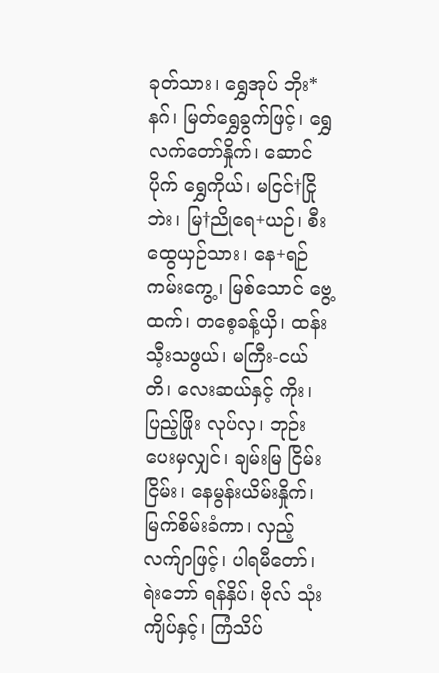ခုတ်သား၊ ရွှေအုပ် ဘိုး*နဂ်၊ မြတ်ရွှေခွက်ဖြင့်၊ ရွှေလက်တော်နှိုက်၊ ဆောင်ပိုက် ရွှေကိုယ်၊ မငြင်†ငြိုဘဲး၊ မြ†ညိုရေ+ယဉ်၊ စီးထွေယှဉ်သား၊ နေ+ရဉ် ကမ်းကွေ့၊ မြစ်သောင် ဗွေ့ထက်၊ တစေ့ခန့်ယှိ၊ ထန်းသီ့းသဖွယ်၊ မကြီး-ငယ်တိ၊ လေးဆယ်နှင့် ကိုး၊ ပြည့်ဖြိုး လုပ်လှ၊ ဘုဉ်းပေးမှလျှင်၊ ချမ်းမြ ငြိမ်းငြိမ်း၊ နေမွန်းယိမ်းနှိုက်၊ မြက်စိမ်းခံကာ၊ လှည့်လက်ျာဖြင့်၊ ပါရမီတော်၊ ရဲးဘော် ရန်နှိပ်၊ ဗိုလ် သုံးကျိပ်နှင့်၊ ကြံသိပ်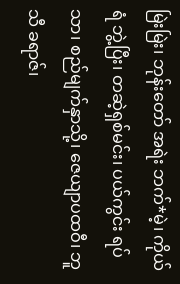မြဲးမြဲး၊ ဘုန်းတော် အရဲး ဘက်*မဲ့၊ ကိုယ်ရံ ဘွဲ့ပြီး၊ တဆဲ့ရှစ်မင်း၊ ပယ်ကွင်း ရပ်သာ၊ စည်မျက်နှာသို့၊ ဇေယျာပထဝီ၊ ဘူသီ ခရာဇ်၊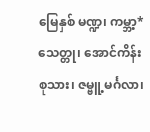မြေနှစ် မဏ္ဍ၊ ကမ္ဘာ့*သေတ္တု၊ အောင်ကိန်း စုသား၊ ဇမ္ဗူ့မင်္ဂလာ၊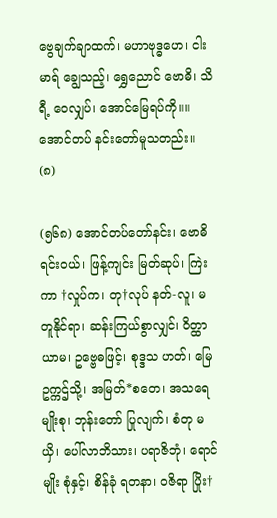ဗွေချက်ချာထက်၊ မဟာဗုဒ္ဓဟေ၊ ငါးမာရ် ချွေသည့်၊ ရွှေညောင် ဗောဓိ၊ သိရီ့ ဝေလျှပ်၊ အောင်မြေရပ်ကို။။ အောင်တပ် နင်းတော်မူသတည်း။ (၈)

(၅၆၈) အောင်တပ်တော်နင်း၊ ဗောဓိရင်းဝယ်၊ ဖြန့်ကျင်း မြတ်ဆုပ်၊ ကြဲးကာ †လှုပ်က၊ တု†လုပ် နတ်-လူ၊ မတူနိုင်ရာ၊ ဆန်းကြယ်စွာလျှင်၊ ဝိတ္ထာယာမ၊ ဥဗ္ဗေဓဖြင့်၊ စုဒ္ဒသ ဟတ်၊ မြေဥက္ကဌ်သို့၊ အမြတ်*စတေ၊ အသရေမျိုးစု၊ ဘုန်းတော် ပြုလျက်၊ စံတု မယှိ၊ ပေါ်လာဘိသား၊ ပရာဇိဘုံ၊ ရောင်မျိုး စုံနှင့်၊ စိန်ခုံ ရတနာ၊ ဝဇိရာ ပြိုး†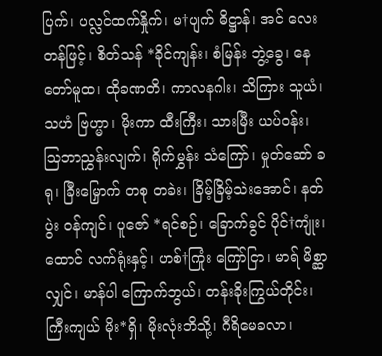ပြက်၊ ပလ္လင်ထက်နှိုက်၊ မ†ပျက် ဓိဋ္ဌာန်၊ အင် လေးတန်ဖြင့်၊ စိတ်သန် *ခိုင်ကျန်း၊ စံမြန်း ဘွဲ့ခွေ၊ နေတော်မူထ၊ ထိုခဏတိ၊ ကာလနဂါး၊ သိကြား သူယံ၊ သဟံ ဗြဟ္မာ၊ မိုးကာ ထီးကြီး၊ သားမြီး ယပ်ဝန်း၊ သြဘာညွှန်းလျက်၊ ရိုက်မွှန်း သံကြော်၊ မှုတ်ဆော် ခရု၊ ခြီးမြှောက် တစု တခဲး၊ ခြိမ့်ခြိမ့်သဲးအောင်၊ နတ်ပွဲး ဝန်ကျင်၊ ပူဇော် *ရင်စဉ်၊ ခြောက်ခွင် ပိုင်†ကျုံး၊ ထောင် လက်ရုံးနှင့်၊ ဟစ်†ကြုံး ကြော်ငြာ၊ မာရ် မိစ္ဆာလျှင်၊ မာန်ပါ ကြောက်ဘွယ်၊ တန်းခိုးကြွယ်တိုင်း၊ ကြီးကျယ် မိုး*ရှိ၊ မိုးလုံးဘိသို့၊ ဂီရိမေခလာ၊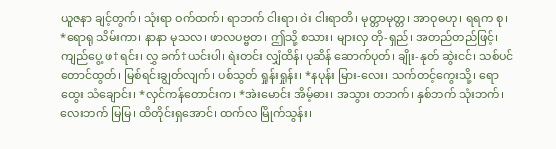ယူဇနာ ချင့်တွက်၊ သုံးရာ ဝက်ထက်၊ ရာဘက် ငါးရာ၊ ဝဲး ငါးရာတိ၊ မုတ္တာမုတ္တ၊ အာဝုဓဟု၊ ရရက စု၊ *ရောရု သိမ်းကာ၊ နာနာ မုသလ၊ ဖာလပဗ္ဗတ၊ ဤသို့ စသား၊ များလှ တို-ရှည်၊ အတည်တည်ဖြင့်၊ ကျည်ပွေ့ ဖ†ရင်း၊ လွှ ခက်†ယင်းပါ၊ ရဲးတင်း လျှံထိန်၊ ပုဆိန် ဆောက်ပုတ်၊ ချိုး-နုတ် ဆွဲးငင်၊ သစ်ပင် တောင်ထွတ်၊ မြစ်ရင်းချွတ်လျက်၊ ပစ်သွတ် ရှုန်းရှုန်း၊ *နပုန်း မြား-လေး၊ သက်တင့်ကွေးသို့၊ ရောထွေး သံချောင်း၊ *လှင်ကန်တောင်းက၊ *အဲးမောင်း အိမ့်ဓား၊ အသွား တဘက်၊ နှစ်ဘက် သုံးဘက်၊ လေးဘက် မြမြ၊ ထိတိုင်းရှအောင်၊ ထက်လ မြိုက်သွန်း၊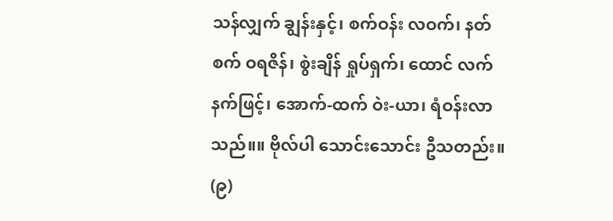သန်လျှက် ချွန်းနှင့်၊ စက်ဝန်း လဝက်၊ နတ်စက် ဝရဇိန်၊ စွဲးချိန် ရှုပ်ရှက်၊ ထောင် လက်နက်ဖြင့်၊ အောက်-ထက် ဝဲး-ယာ၊ ရံဝန်းလာသည်။။ ဗိုလ်ပါ သောင်းသောင်း ဦသတည်း။ (၉)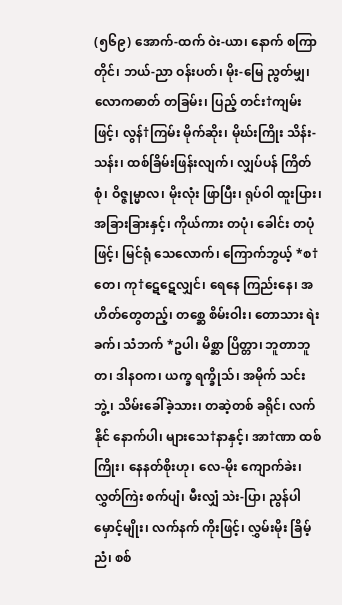(၅၆၉) အောက်-ထက် ဝဲး-ယာ၊ နောက် စကြာတိုင်၊ ဘယ်-ညာ ဝန်းပတ်၊ မိုး-မြေ ညွတ်မျှ၊ လောကဓာတ် တခြမ်း၊ ပြည့် တင်း†ကျမ်းဖြင့်၊ လွန်†ကြမ်း မိုက်ဆိုး၊ မိုဃ်းကြိုး သိန်း-သန်း၊ ထစ်ခြိမ်းဖြန်းလျက်၊ လျှပ်ပန် ကြိတ်စုံ၊ ဝိဇ္ဇုမ္မာလ၊ မိုးလုံး ဖြာပြီး၊ ရုပ်ဝါ ထူးပြား၊ အခြားခြားနှင့်၊ ကိုယ်ကား တပုံ၊ ခေါင်း တပုံဖြင့်၊ မြင်ရုံ သေလောက်၊ ကြောက်ဘွယ့် *စ†တေ၊ ကု†ဋေဋေလျှင်၊ ရေနေ ကြည်းနေ၊ အဟိတ်တွေတည့်၊ တစ္ဆေ စိမ်းဝါး၊ တောသား ရဲးခက်၊ သံဘက် *ဥပါ၊ မိစ္ဆာ ပြိတ္တာ၊ ဘူတာဘူတ၊ ဒါနဝက၊ ယက္ခ ရက္ခိုသ်၊ အမိုက် သင်းဘွဲ့၊ သိမ်းခေါ်ခဲ့သား၊ တဆဲ့တစ် ခရိုင်၊ လက်နိုင် နောက်ပါ၊ များသေ†နာနှင့်၊ အာ†ဏာ ထစ်ကြိုး၊ နေနတ်စိုးဟု၊ လေ-မိုး ကျောက်ခဲး၊ လွှတ်ကြဲး စက်ပျံ၊ မီးလျှံ သဲး-ပြာ၊ ညွန်ပါ မှောင့်မျိုး၊ လက်နက် ကိုးဖြင့်၊ လွှမ်းမိုး ခြိမ့်ညံ၊ စစ်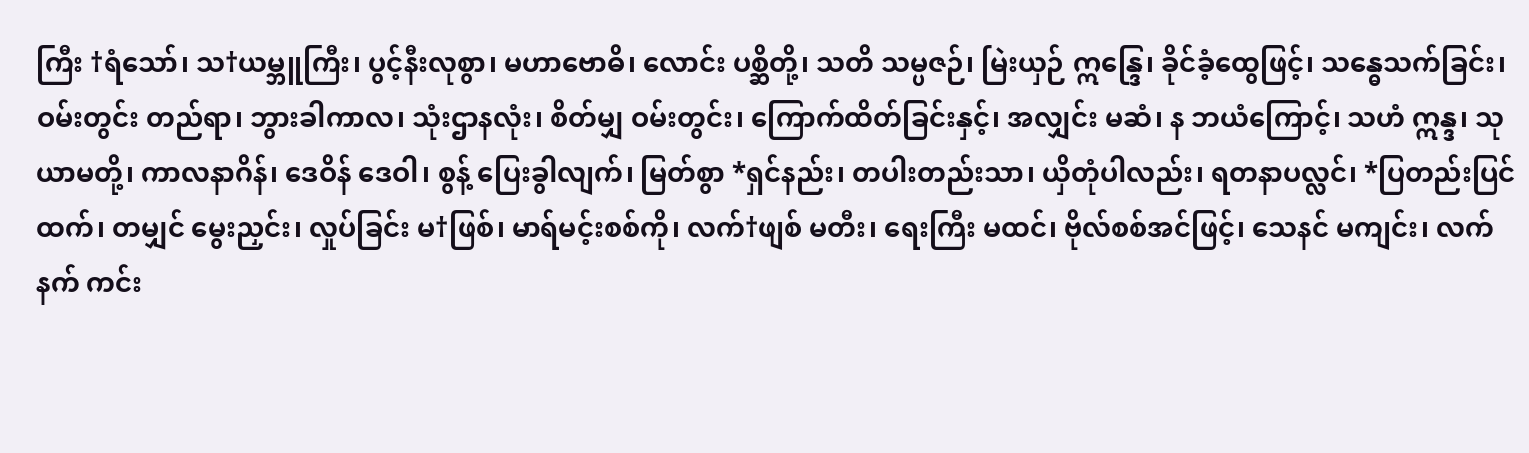ကြီး †ရံသော်၊ သ†ယမ္ဘူကြီး၊ ပွင့်နီးလုစွာ၊ မဟာဗောဓိ၊ လောင်း ပစ္ဆိတို့၊ သတိ သမ္ပဇဉ်၊ မြဲးယှဉ် ဣန္ဒြေ၊ ခိုင်ခံ့ထွေဖြင့်၊ သန္ဓေသက်ခြင်း၊ ဝမ်းတွင်း တည်ရာ၊ ဘွားခါကာလ၊ သုံးဌာနလုံး၊ စိတ်မျှ ဝမ်းတွင်း၊ ကြောက်ထိတ်ခြင်းနှင့်၊ အလျှင်း မဆံ၊ န ဘယံကြောင့်၊ သဟံ ဣန္ဒ၊ သုယာမတို့၊ ကာလနာဂိန်၊ ဒေဝိန် ဒေဝါ၊ စွန့် ပြေးခွါလျက်၊ မြတ်စွာ *ရှင်နည်း၊ တပါးတည်းသာ၊ ယှိတုံပါလည်း၊ ရတနာပလ္လင်၊ *ပြတည်းပြင်ထက်၊ တမျှင် မွေးညှင်း၊ လှုပ်ခြင်း မ†ဖြစ်၊ မာရ်မင့်းစစ်ကို၊ လက်†ဖျစ် မတီး၊ ရေးကြီး မထင်၊ ဗိုလ်စစ်အင်ဖြင့်၊ သေနင် မကျင်း၊ လက်နက် ကင်း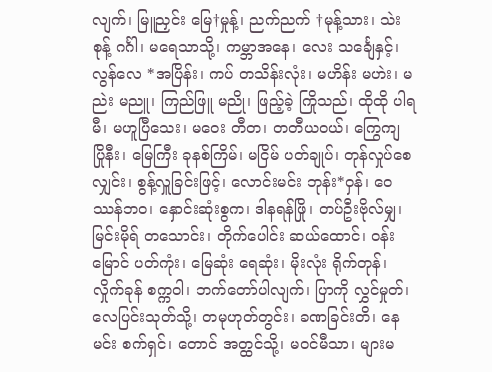လျက်၊ မြူညှင်း မြေ†မှုန့်၊ ညက်ညက် †မုန့်သား၊ သဲးစုန့် ဂင်္ဂါ၊ မရေသာသို့၊ ကမ္ဘာအနေ၊ လေး သင်္ချေနှင့်၊ လွန်လေ *အပြိန်း၊ ကပ် တသိန်းလုံး၊ မဟိန်း မဟဲး၊ မညဲး မညူ၊ ကြည်ဖြူ မညို၊ ဖြည့်ခဲ့ ကြိုသည်၊ ထိုထို ပါရမီ၊ မဟူပြီသေး၊ မဝေး တီတ၊ တတီယဝယ်၊ ကြွေကျ ပြိုနီး၊ မြေကြီး ခုနစ်ကြိမ်၊ မငြိမ် ပတ်ချုပ်၊ တုန်လှုပ်စေလျှင်း၊ စွန့်လှူခြင်းဖြင့်၊ လောင်းမင်း ဘုန်း*ဝှန်၊ ဝေဿန်ဘဝ၊ နှောင်းဆုံးစွက၊ ဒါနရန်ဖြို၊ တပ်ဦးဗိုလ်မျှ၊ မြင်းမိုရ် တသောင်း၊ တိုက်ပေါင်း ဆယ်ထောင်၊ ဝန်းမြောင် ပတ်ကုံး၊ မြေဆုံး ရေဆုံး၊ မိုးလုံး ရိုက်တုန်၊ လှိုက်ခုန် စက္ကဝါ၊ ဘက်တော်ပါလျက်၊ ပြာကို လွှင်မှုတ်၊ လေပြင်းသုတ်သို့၊ တမုဟုတ်တွင်း၊ ခဏခြင်းတိ၊ နေမင်း စက်ရှင်၊ တောင် အတ္ထင်သို့၊ မဝင်မီသာ၊ များမ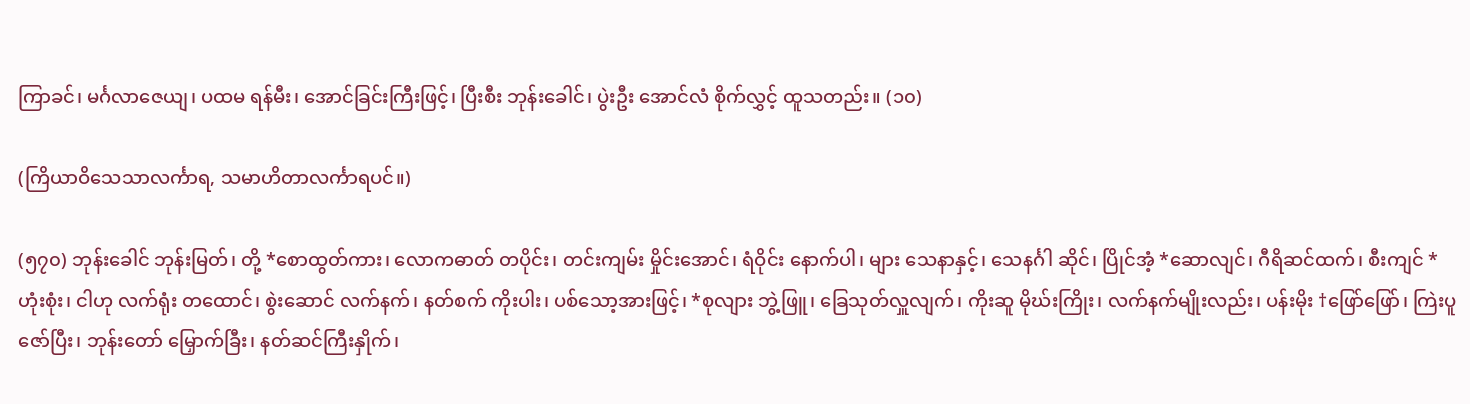ကြာခင်၊ မင်္ဂလာဇေယျ၊ ပထမ ရန်မီး၊ အောင်ခြင်းကြီးဖြင့်၊ ပြီးစီး ဘုန်းခေါင်၊ ပွဲးဦး အောင်လံ စိုက်လွှင့် ထူသတည်း။ (၁၀)

(ကြိယာဝိသေသာလင်္ကာရ, သမာဟိတာလင်္ကာရပင်။)

(၅၇၀) ဘုန်းခေါင် ဘုန်းမြတ်၊ တို့ *စောထွတ်ကား၊ လောကဓာတ် တပိုင်း၊ တင်းကျမ်း မှိုင်းအောင်၊ ရံဝိုင်း နောက်ပါ၊ များ သေနာနှင့်၊ သေနင်္ဂါ ဆိုင်၊ ပြိုင်အံ့ *ဆောလျင်၊ ဂီရိဆင်ထက်၊ စီးကျင် *ဟုံးစုံး၊ ငါဟု လက်ရုံး တထောင်၊ စွဲးဆောင် လက်နက်၊ နတ်စက် ကိုးပါး၊ ပစ်သော့အားဖြင့်၊ *စုလျား ဘွဲ့ဖြူ၊ ခြေသုတ်လှူလျက်၊ ကိုးဆူ မိုဃ်းကြိုး၊ လက်နက်မျိုးလည်း၊ ပန်းမိုး †ဖြော်ဖြော်၊ ကြဲးပူဇော်ပြီး၊ ဘုန်းတော် မြှောက်ခြီး၊ နတ်ဆင်ကြီးနှိုက်၊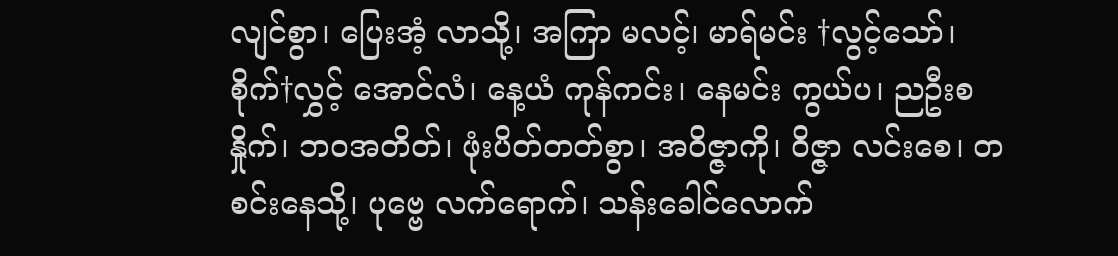လျင်စွာ၊ ပြေးအံ့ လာသို့၊ အကြာ မလင့်၊ မာရ်မင်း †လွင့်သော်၊ စိုက်†လွှင့် အောင်လံ၊ နေ့ယံ ကုန်ကင်း၊ နေမင်း ကွယ်ပ၊ ညဦးစနှိုက်၊ ဘဝအတိတ်၊ ဖုံးပိတ်တတ်စွာ၊ အဝိဇ္ဇာကို၊ ဝိဇ္ဇာ လင်းစေ၊ တစင်းနေသို့၊ ပုဗ္ဗေ လက်ရောက်၊ သန်းခေါင်လောက်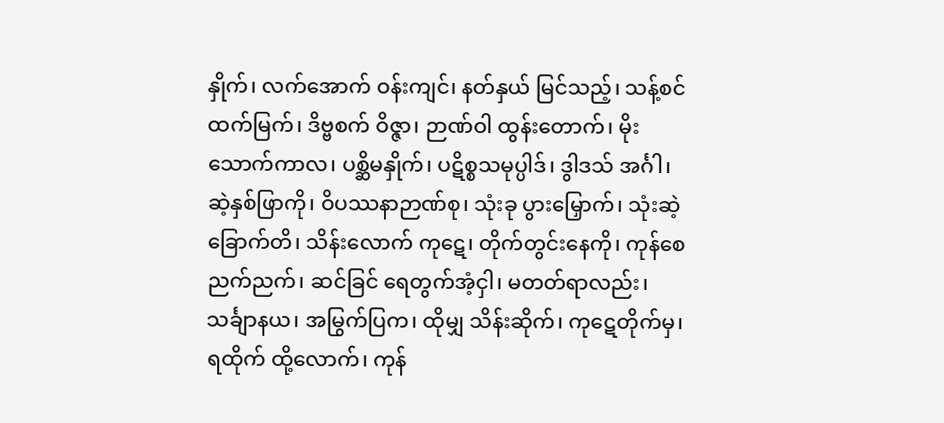နှိုက်၊ လက်အောက် ဝန်းကျင်၊ နတ်နှယ် မြင်သည့်၊ သန့်စင် ထက်မြက်၊ ဒိဗ္ဗစက် ဝိဇ္ဇာ၊ ဉာဏ်ဝါ ထွန်းတောက်၊ မိုးသောက်ကာလ၊ ပစ္ဆိမနှိုက်၊ ပဋိစ္စသမုပ္ပါဒ်၊ ဒွါဒသ် အင်္ဂါ၊ ဆဲ့နှစ်ဖြာကို၊ ဝိပဿနာဉာဏ်စု၊ သုံးခု ပွားမြှောက်၊ သုံးဆဲ့ခြောက်တိ၊ သိန်းလောက် ကုဋေ၊ တိုက်တွင်းနေကို၊ ကုန်စေ ညက်ညက်၊ ဆင်ခြင် ရေတွက်အံ့ငှါ၊ မတတ်ရာလည်း၊ သင်္ချာနယ၊ အမြွက်ပြက၊ ထိုမျှ သိန်းဆိုက်၊ ကုဋေတိုက်မှ၊ ရထိုက် ထို့လောက်၊ ကုန်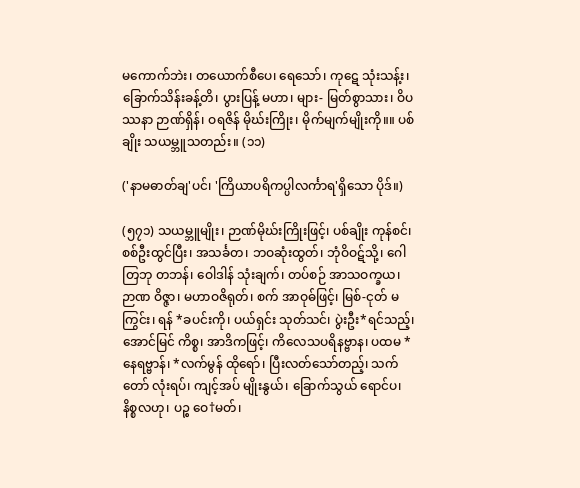မကောက်ဘဲး၊ တယောက်စီပေ၊ ရေသော်၊ ကုဋေ သုံးသန့်း၊ ခြောက်သိန်းခန့်တိ၊ ပွားပြန့် မဟာ၊ များ- မြတ်စွာသား၊ ဝိပဿနာ ဉာဏ်ရှိန်၊ ဝရဇိန် မိုဃ်းကြိုး၊ မိုက်မျက်မျိုးကို။။ ပစ်ချိုး သယမ္ဘူသတည်း။ (၁၁)

('နာမဓာတ်ချ'ပင်၊ 'ကြိယာပရိကပ္ပါလင်္ကာရ'ရှိသော ပိုဒ်။)

(၅၇၁) သယမ္ဘူမျိုး၊ ဉာဏ်မိုဃ်းကြိုးဖြင့်၊ ပစ်ချိုး ကုန်စင်၊ စစ်ဦးထွင်ပြီး၊ အသင်္ခတ၊ ဘဝဆုံးထွတ်၊ ဘုံဝိဝဋ်သို့၊ ဂေါတြဘု တဘန်၊ ဝေါဒါန် သုံးချက်၊ တပ်စဉ် အာသဝက္ခယ၊ ဉာဏ ဝိဇ္ဇာ၊ မဟာဝဇိရုတ်၊ စက် အာဝုဓ်ဖြင့်၊ မြစ်-ငုတ် မကြွင်း၊ ရန် *ခပင်းကို၊ ပယ်ရှင်း သုတ်သင်၊ ပွဲးဦး*ရင်သည့်၊ အောင်မြင် ကိစ္စ၊ အာဒိကဖြင့်၊ ကိလေသပရိနဗ္ဗာန၊ ပထမ *နေရဗ္ဗာန်၊ *လက်မွန် ထိုရော်၊ ပြီးလတ်သော်တည့်၊ သက်တော် လုံးရပ်၊ ကျင့်အပ် မျိုးနွယ်၊ ခြောက်သွယ် ရောင်ပ၊ နိစ္စလဟု၊ ပဉ္စ ဝေ†မတ်၊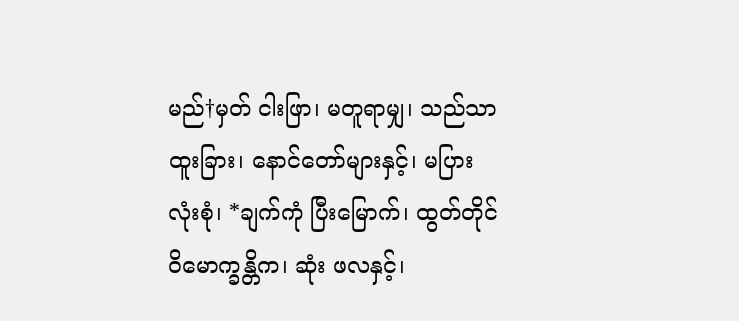မည်†မှတ် ငါးဖြာ၊ မတူရာမျှ၊ သည်သာ ထူးခြား၊ နောင်တော်များနှင့်၊ မပြား လုံးစုံ၊ *ချက်ကုံ ပြီးမြောက်၊ ထွတ်တိုင် ဝိမောက္ခန္တိက၊ ဆုံး ဖလနှင့်၊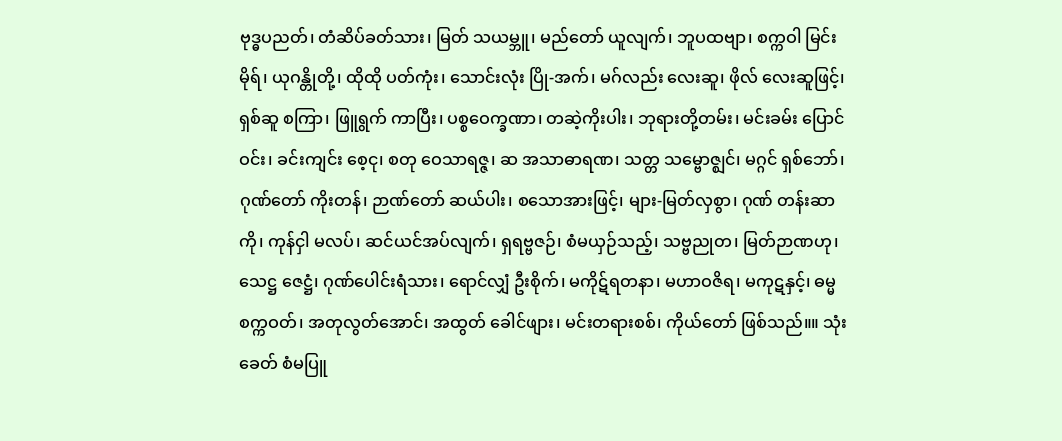ဗုဒ္ဓပညတ်၊ တံဆိပ်ခတ်သား၊ မြတ် သယမ္ဘူ၊ မည်တော် ယူလျက်၊ ဘူပထဗျာ၊ စက္ကဝါ မြင်းမိုရ်၊ ယုဂန္တိုတို့၊ ထိုထို ပတ်ကုံး၊ သောင်းလုံး ပြို-အက်၊ မဂ်လည်း လေးဆူ၊ ဖိုလ် လေးဆူဖြင့်၊ ရှစ်ဆူ စကြာ၊ ဖြူရွက် ကာပြီး၊ ပစ္စဝေက္ခဏာ၊ တဆဲ့ကိုးပါး၊ ဘုရားတို့တမ်း၊ မင်းခမ်း ပြောင်ဝင်း၊ ခင်းကျင်း စေ့ငု၊ စတု ဝေသာရဇ္ဇ၊ ဆ အသာဓာရဏ၊ သတ္တ သမ္ဗောဇ္ဈင်၊ မဂ္ဂင် ရှစ်ဘော်၊ ဂုဏ်တော် ကိုးတန်၊ ဉာဏ်တော် ဆယ်ပါး၊ စသောအားဖြင့်၊ များ-မြတ်လှစွာ၊ ဂုဏ် တန်းဆာကို၊ ကုန်ငှါ မလပ်၊ ဆင်ယင်အပ်လျက်၊ ရှရဗ္ဗဇဉ်၊ စံမယှဉ်သည့်၊ သဗ္ဗညုတ၊ မြတ်ဉာဏဟု၊ သေဋ္ဌ ဇေဋ္ဌံ၊ ဂုဏ်ပေါင်းရံသား၊ ရောင်လျှံ ဦးစိုက်၊ မကိုဋ်ရတနာ၊ မဟာဝဇိရ၊ မကုဋနှင့်၊ ဓမ္မစက္ကဝတ်၊ အတုလွတ်အောင်၊ အထွတ် ခေါင်ဖျား၊ မင်းတရားစစ်၊ ကိုယ်တော် ဖြစ်သည်။။ သုံးခေတ် စံမပြူ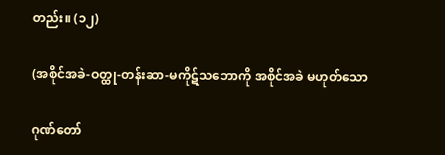တည်း။ (၁၂)

(အစိုင်အခဲ-ဝတ္ထု-တန်းဆာ-မကိုဋ်သဘောကို အစိုင်အခဲ မဟုတ်သော

ဂုဏ်တော်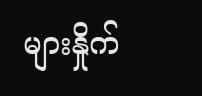များနှိုက်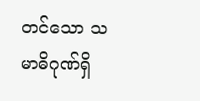တင်သော သမာဓိဂုဏ်ရှိ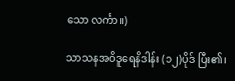သော လင်္ကာ။)

သာသနအဝိဒူရေနိဒါန်း (၁၂)ပိုဒ် ပြီး၏၊